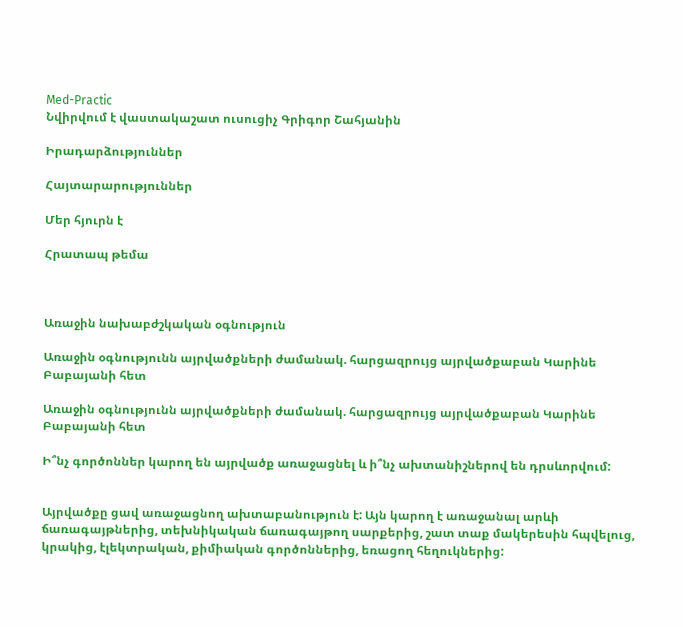Med-Practic
Նվիրվում է վաստակաշատ ուսուցիչ Գրիգոր Շահյանին

Իրադարձություններ

Հայտարարություններ

Մեր հյուրն է

Հրատապ թեմա



Առաջին նախաբժշկական օգնություն

Առաջին օգնությունն այրվածքների ժամանակ. հարցազրույց այրվածքաբան Կարինե Բաբայանի հետ

Առաջին օգնությունն այրվածքների ժամանակ. հարցազրույց այրվածքաբան Կարինե Բաբայանի հետ

Ի՞նչ գործոններ կարող են այրվածք առաջացնել և ի՞նչ ախտանիշներով են դրսևորվում:


Այրվածքը ցավ առաջացնող ախտաբանություն է: Այն կարող է առաջանալ արևի ճառագայթներից, տեխնիկական ճառագայթող սարքերից, շատ տաք մակերեսին հպվելուց, կրակից, էլեկտրական, քիմիական գործոններից, եռացող հեղուկներից: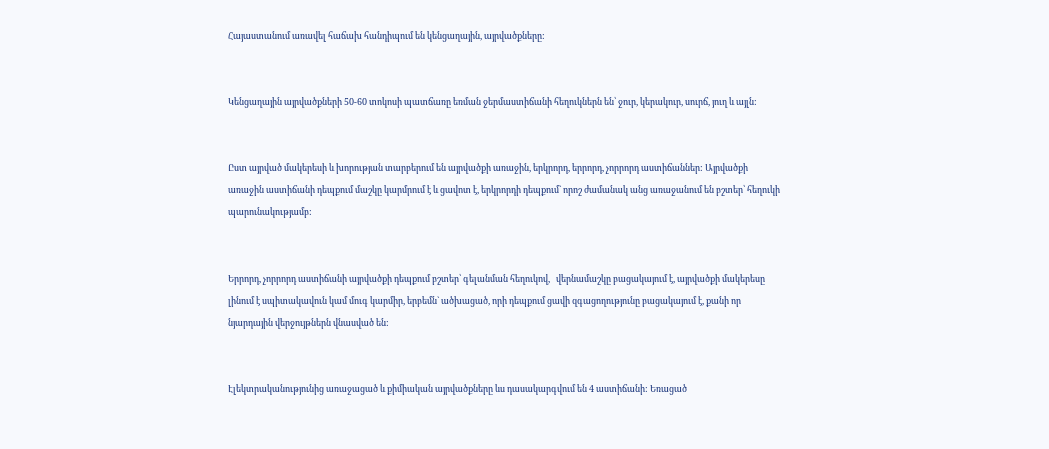Հայաստանում առավել հաճախ հանդիպում են կենցաղային, այրվածքները:


Կենցաղային այրվածքների 50-60 տոկոսի պատճառը եռման ջերմաստիճանի հեղուկներն են՝ ջուր, կերակուր, սուրճ, յուղ և այլն:


Ըստ այրված մակերեսի և խորության տարբերում են այրվածքի առաջին, երկրորդ, երրորդ, չորրորդ աստիճաններ: Այրվածքի առաջին աստիճանի դեպքում մաշկը կարմրում է և ցավոտ է, երկրորդի դեպքում` որոշ ժամանակ անց առաջանում են բշտեր՝ հեղուկի պարունակությամբ:


Երրորդ, չորրորդ աստիճանի այրվածքի դեպքում բշտեր՝ գելանման հեղուկով,   վերնամաշկը բացակայում է, այրվածքի մակերեսը լինում է սպիտակավուն կամ մուգ կարմիր, երբեմն` ածխացած, որի դեպքում ցավի զգացողությունը բացակայում է, քանի որ նյարդային վերջույթներն վնասված են:


Էլեկտրականությունից առաջացած և քիմիական այրվածքները ևս դասակարգվում են 4 աստիճանի: Եռացած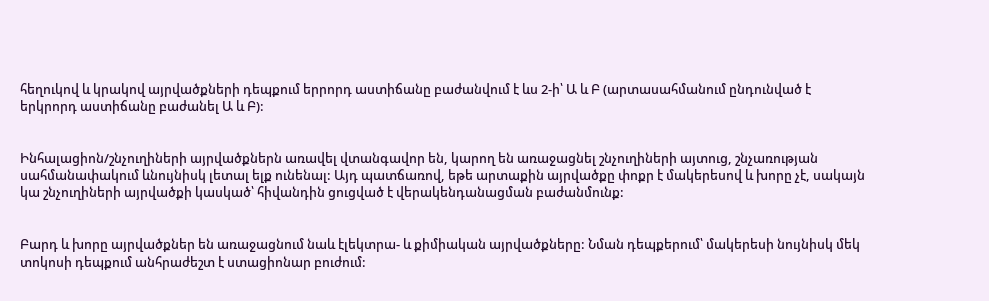հեղուկով և կրակով այրվածքների դեպքում երրորդ աստիճանը բաժանվում է ևս 2-ի՝ Ա և Բ (արտասահմանում ընդունված է երկրորդ աստիճանը բաժանել Ա և Բ):


Ինհալացիոն/շնչուղիների այրվածքներն առավել վտանգավոր են, կարող են առաջացնել շնչուղիների այտուց, շնչառության սահմանափակում ևնույնիսկ լետալ ելք ունենալ: Այդ պատճառով, եթե արտաքին այրվածքը փոքր է մակերեսով և խորը չէ, սակայն կա շնչուղիների այրվածքի կասկած՝ հիվանդին ցուցված է վերակենդանացման բաժանմունք:


Բարդ և խորը այրվածքներ են առաջացնում նաև էլեկտրա- և քիմիական այրվածքները: Նման դեպքերում՝ մակերեսի նույնիսկ մեկ տոկոսի դեպքում անհրաժեշտ է ստացիոնար բուժում: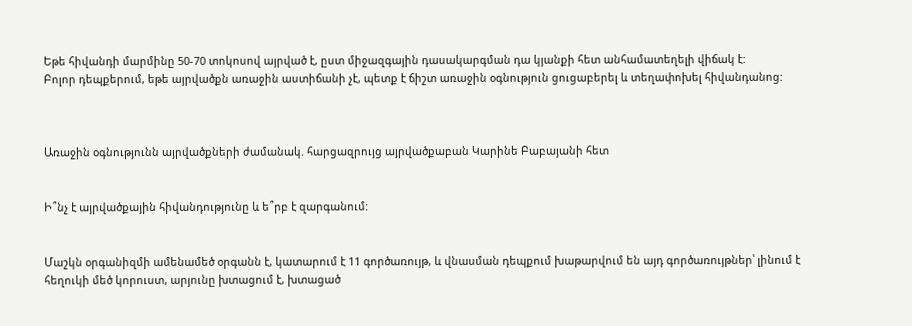Եթե հիվանդի մարմինը 50-70 տոկոսով այրված է, ըստ միջազգային դասակարգման դա կյանքի հետ անհամատեղելի վիճակ է:
Բոլոր դեպքերում, եթե այրվածքն առաջին աստիճանի չէ, պետք է ճիշտ առաջին օգնություն ցուցաբերել և տեղափոխել հիվանդանոց:



Առաջին օգնությունն այրվածքների ժամանակ. հարցազրույց այրվածքաբան Կարինե Բաբայանի հետ


Ի՞նչ է այրվածքային հիվանդությունը և ե՞րբ է զարգանում:


Մաշկն օրգանիզմի ամենամեծ օրգանն է, կատարում է 11 գործառույթ, և վնասման դեպքում խաթարվում են այդ գործառույթներ՝ լինում է հեղուկի մեծ կորուստ, արյունը խտացում է, խտացած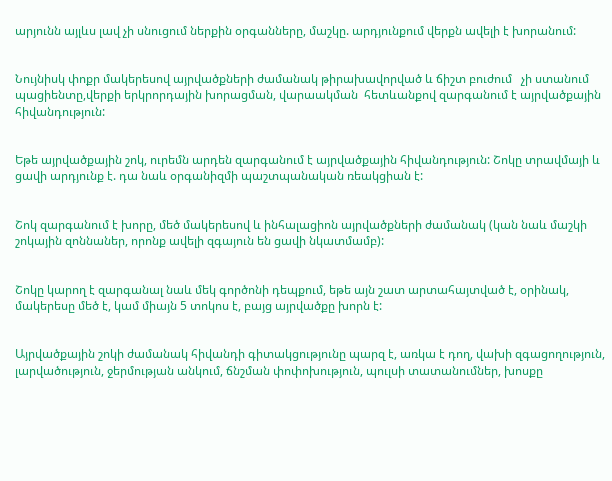արյունն այլևս լավ չի սնուցում ներքին օրգանները, մաշկը. արդյունքում վերքն ավելի է խորանում:


Նույնիսկ փոքր մակերեսով այրվածքների ժամանակ թիրախավորված և ճիշտ բուժում   չի ստանում պացիենտը,վերքի երկրորդային խորացման, վարաակման  հետևանքով զարգանում է այրվածքային հիվանդություն:


Եթե այրվածքային շոկ, ուրեմն արդեն զարգանում է այրվածքային հիվանդություն: Շոկը տրավմայի և ցավի արդյունք է. դա նաև օրգանիզմի պաշտպանական ռեակցիան է:


Շոկ զարգանում է խորը, մեծ մակերեսով և ինհալացիոն այրվածքների ժամանակ (կան նաև մաշկի շոկային զոննաներ, որոնք ավելի զգայուն են ցավի նկատմամբ):


Շոկը կարող է զարգանալ նաև մեկ գործոնի դեպքում, եթե այն շատ արտահայտված է, օրինակ, մակերեսը մեծ է, կամ միայն 5 տոկոս է, բայց այրվածքը խորն է:


Այրվածքային շոկի ժամանակ հիվանդի գիտակցությունը պարզ է, առկա է դող, վախի զգացողություն, լարվածություն, ջերմության անկում, ճնշման փոփոխություն, պուլսի տատանումներ, խոսքը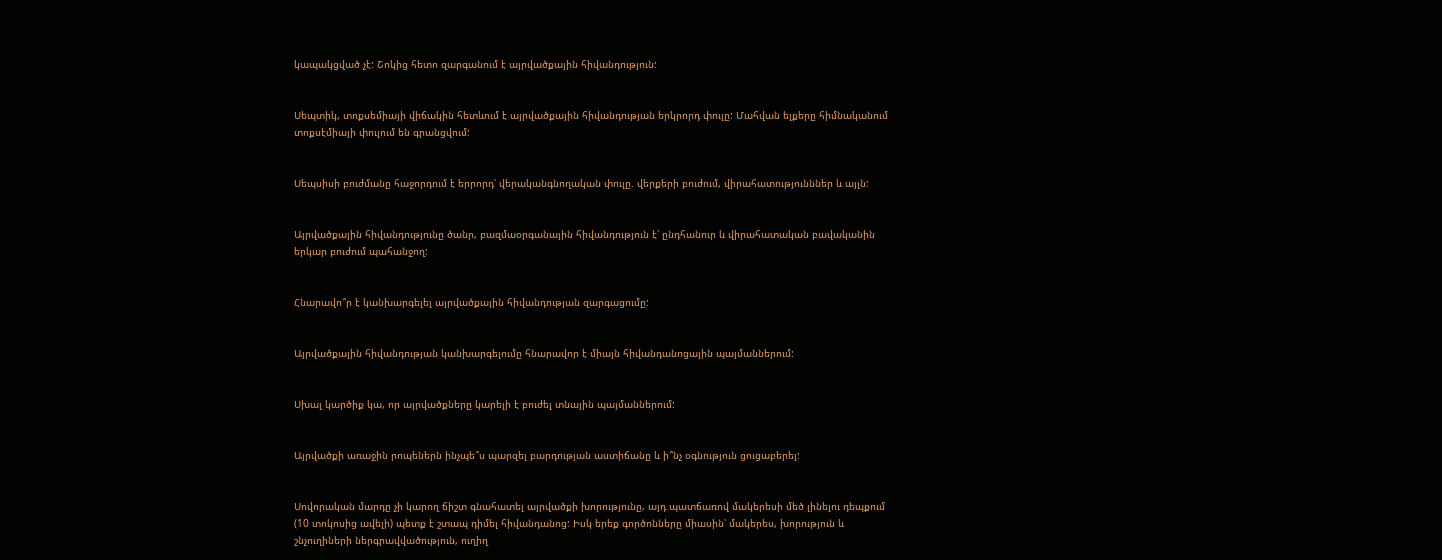կապակցված չէ: Շոկից հետո զարգանում է այրվածքային հիվանդություն:


Սեպտիկ, տոքսեմիայի վիճակին հետևում է այրվածքային հիվանդության երկրորդ փուլը: Մահվան ելքերը հիմնականում տոքսէմիայի փուլում են գրանցվում:


Սեպսիսի բուժմանը հաջորդում է երրորդ՝ վերականգնողական փուլը. վերքերի բուժում, վիրահատությունններ և այլն:


Այրվածքային հիվանդությունը ծանր, բազմաօրգանային հիվանդություն է՝ ընդհանուր և վիրահատական բավականին երկար բուժում պահանջող:


Հնարավո՞ր է կանխարգելել այրվածքային հիվանդության զարգացումը:


Այրվածքային հիվանդության կանխարգելումը հնարավոր է միայն հիվանդանոցային պայմաններում:


Սխալ կարծիք կա, որ այրվածքները կարելի է բուժել տնային պայմաններում:


Այրվածքի առաջին րոպեներն ինչպե՞ս պարզել բարդության աստիճանը և ի՞նչ օգնություն ցուցաբերել:


Սովորական մարդը չի կարող ճիշտ գնահատել այրվածքի խորությունը, այդ պատճառով մակերեսի մեծ լինելու դեպքում (10 տոկոսից ավելի) պետք է շտապ դիմել հիվանդանոց: Իսկ երեք գործոնները միասին՝ մակերես, խորություն և շնչուղիների ներգրավվածություն, ուղիղ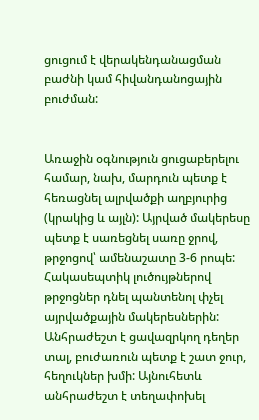ցուցում է վերակենդանացման բաժնի կամ հիվանդանոցային բուժման:


Առաջին օգնություն ցուցաբերելու համար, նախ, մարդուն պետք է հեռացնել ալրվածքի աղբյուրից (կրակից և այլն): Այրված մակերեսը պետք է սառեցնել սառը ջրով, թրջոցով՝ ամենաշատը 3-6 րոպե: Հակասեպտիկ լուծույթներով  թրջոցներ դնել պանտենոլ փչել այրվածքային մակերեսներին: Անհրաժեշտ է ցավազրկող դեղեր տալ, բուժառուն պետք է շատ ջուր, հեղուկներ խմի: Այնուհետև անհրաժեշտ է տեղափոխել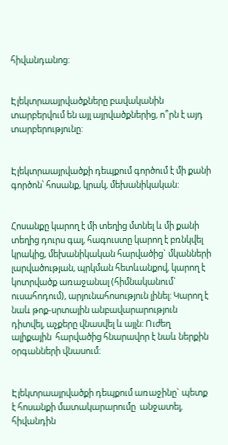հիվանդանոց:


Էլեկտրաայրվածքները բավականին տարբերվում են այլ այրվածքներից, ո՞րն է այդ տարբերությունը:


Էլեկտրաայրվածքի դեպքում գործում է մի քանի գործոն՝ հոսանք, կրակ, մեխանիկական:


Հոսանքը կարող է մի տեղից մտնել և մի քանի տեղից դուրս գալ, հագուստը կարող է բռնկվել կրակից, մեխանիկական հարվածից` մկանների լարվածության, պրկման հետևանքով, կարող է կոտրվածք առաջանալ (հիմնականում` ուսահոդում), արյունահոսություն լինել: Կարող է նաև թոք-սրտային անբավարարություն դիտվել, աչքերը վնասվել և այլն: Ուժեղ  ալիքային  հարվածից հնարավոր է նաև ներքին օրգանների վնասում։


Էլեկտրաայրվածքի դեպքում առաջինը` պետք է հոսանքի մատակարարումը  անջատել, հիվանդին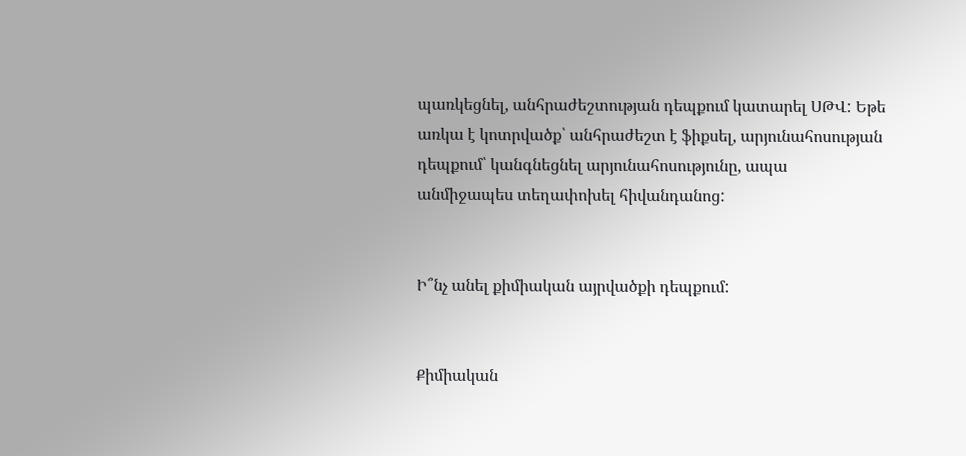պառկեցնել, անհրաժեշտության դեպքում կատարել ՍԹՎ: Եթե առկա է կոտրվածք՝ անհրաժեշտ է ֆիքսել, արյունահոսության դեպքում՝ կանգնեցնել արյունահոսությունը, ապա անմիջապես տեղափոխել հիվանդանոց:


Ի՞նչ անել քիմիական այրվածքի դեպքում:


Քիմիական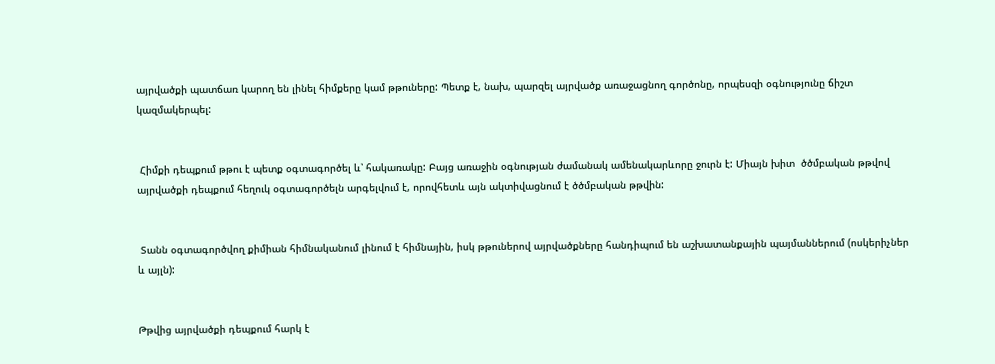այրվածքի պատճառ կարող են լինել հիմքերը կամ թթուները: Պետք է, նախ, պարզել այրվածք առաջացնող գործոնը, որպեսզի օգնությունը ճիշտ կազմակերպել:


 Հիմքի դեպքում թթու է պետք օգտագործել և՝ հակառակը: Բայց առաջին օգնության ժամանակ ամենակարևորը ջուրն է: Միայն խիտ  ծծմբական թթվով այրվածքի դեպքում հեղուկ օգտագործելն արգելվում է, որովհետև այն ակտիվացնում է ծծմբական թթվին:


 Տանն օգտագործվող քիմիան հիմնականում լինում է հիմնային, իսկ թթուներով այրվածքները հանդիպում են աշխատանքային պայմաններում (ոսկերիչներ և այլն):


Թթվից այրվածքի դեպքում հարկ է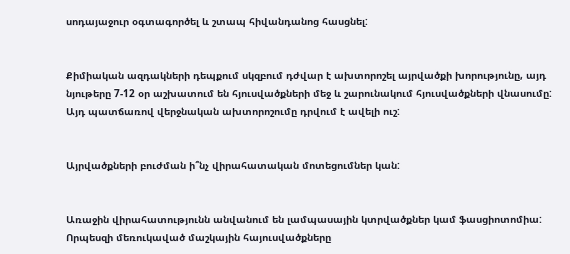սոդայաջուր օգտագործել և շտապ հիվանդանոց հասցնել:


Քիմիական ազդակների դեպքում սկզբում դժվար է ախտորոշել այրվածքի խորությունը, այդ նյութերը 7-12 օր աշխատում են հյուսվածքների մեջ և շարունակում հյուսվածքների վնասումը: Այդ պատճառով վերջնական ախտորոշումը դրվում է ավելի ուշ:


Այրվածքների բուժման ի՞նչ վիրահատական մոտեցումներ կան:


Առաջին վիրահատությունն անվանում են լամպասային կտրվածքներ կամ ֆասցիոտոմիա: Որպեսզի մեռուկաված մաշկային հայուսվածքները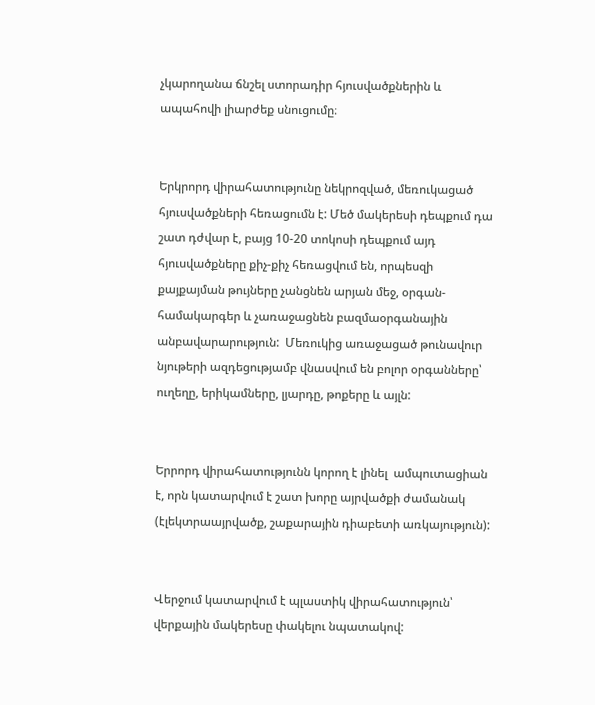չկարողանա ճնշել ստորադիր հյուսվածքներին և ապահովի լիարժեք սնուցումը։


Երկրորդ վիրահատությունը նեկրոզված, մեռուկացած հյուսվածքների հեռացումն է: Մեծ մակերեսի դեպքում դա շատ դժվար է, բայց 10-20 տոկոսի դեպքում այդ հյուսվածքները քիչ-քիչ հեռացվում են, որպեսզի քայքայման թույները չանցնեն արյան մեջ, օրգան-համակարգեր և չառաջացնեն բազմաօրգանային անբավարարություն:  Մեռուկից առաջացած թունավուր նյութերի ազդեցությամբ վնասվում են բոլոր օրգանները՝ ուղեղը, երիկամները, լյարդը, թոքերը և այլն:


Երրորդ վիրահատությունն կորող է լինել  ամպուտացիան է, որն կատարվում է շատ խորը այրվածքի ժամանակ (էլեկտրաայրվածք, շաքարային դիաբետի առկայություն):


Վերջում կատարվում է պլաստիկ վիրահատություն՝ վերքային մակերեսը փակելու նպատակով: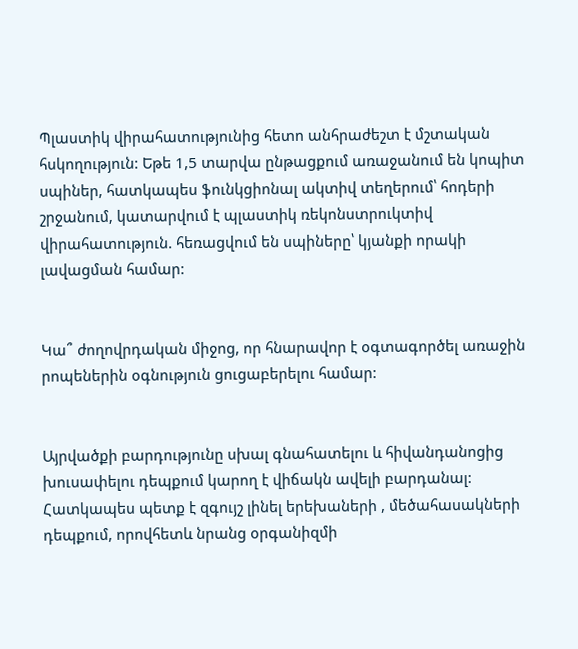Պլաստիկ վիրահատությունից հետո անհրաժեշտ է մշտական հսկողություն: Եթե 1,5 տարվա ընթացքում առաջանում են կոպիտ սպիներ, հատկապես ֆունկցիոնալ ակտիվ տեղերում՝ հոդերի շրջանում, կատարվում է պլաստիկ ռեկոնստրուկտիվ վիրահատություն. հեռացվում են սպիները՝ կյանքի որակի լավացման համար:


Կա՞ ժողովրդական միջոց, որ հնարավոր է օգտագործել առաջին րոպեներին օգնություն ցուցաբերելու համար:


Այրվածքի բարդությունը սխալ գնահատելու և հիվանդանոցից խուսափելու դեպքում կարող է վիճակն ավելի բարդանալ:
Հատկապես պետք է զգույշ լինել երեխաների , մեծահասակների դեպքում, որովհետև նրանց օրգանիզմի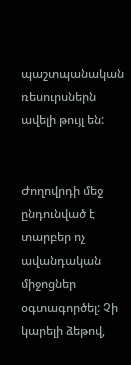պաշտպանական ռեսուրսներն ավելի թույլ են:


Ժողովրդի մեջ ընդունված է տարբեր ոչ ավանդական միջոցներ օգտագործել: Չի կարելի ձեթով,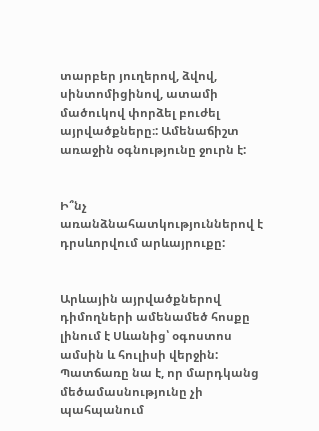տարբեր յուղերով, ձվով, սինտոմիցինով, ատամի մածուկով փորձել բուժել այրվածքները։: Ամենաճիշտ  առաջին օգնությունը ջուրն է:


Ի՞նչ առանձնահատկություններով է դրսևորվում արևայրուքը:


Արևային այրվածքներով դիմողների ամենամեծ հոսքը լինում է Սևանից՝ օգոստոս ամսին և հուլիսի վերջին: Պատճառը նա է, որ մարդկանց մեծամասնությունը չի պահպանում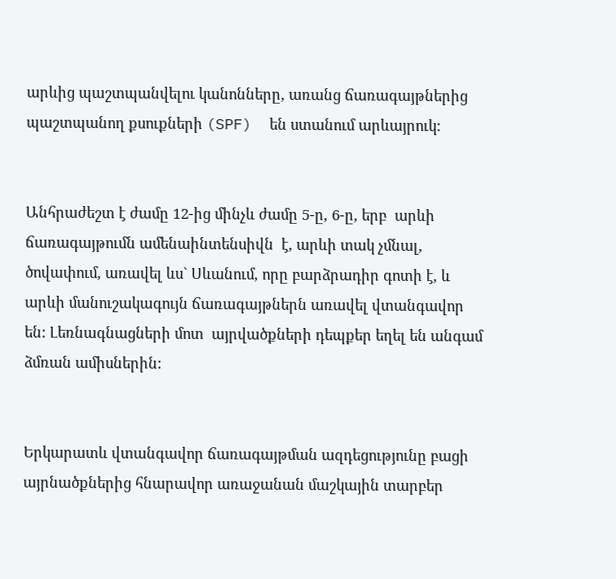արևից պաշտպանվելու կանոնները, առանց ճառագայթներից պաշտպանող քսուքների (SPF)  են ստանում արևայրուկ:


Անհրաժեշտ է ժամը 12-ից մինչև ժամը 5-ը, 6-ը, երբ  արևի ճառագայթումն ամենաինտենսիվն  է, արևի տակ չմնալ, ծովափում, առավել ևս` Սևանում, որը բարձրադիր գոտի է, և արևի մանուշակագույն ճառագայթներն առավել վտանգավոր են: Լեռնագնացների մոտ  այրվածքների դեպքեր եղել են անգամ ձմռան ամիսներին:


Երկարատև վտանգավոր ճառագայթման ազդեցությունը բացի այրնածքներից հնարավոր առաջանան մաշկային տարբեր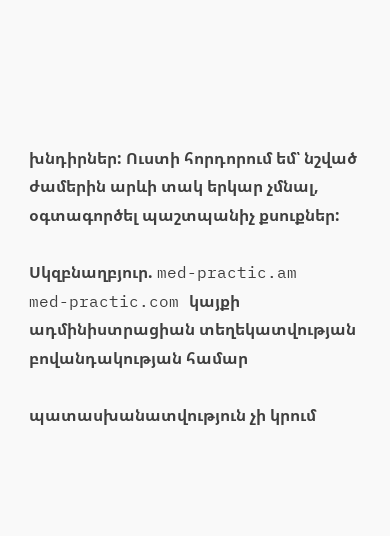խնդիրներ: Ուստի հորդորում եմ՝ նշված ժամերին արևի տակ երկար չմնալ, օգտագործել պաշտպանիչ քսուքներ:

Սկզբնաղբյուր. med-practic.am
med-practic.com կայքի ադմինիստրացիան տեղեկատվության բովանդակության համար

պատասխանատվություն չի կրում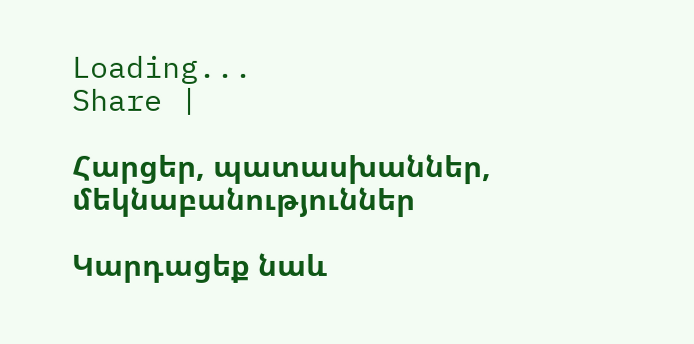Loading...
Share |

Հարցեր, պատասխաններ, մեկնաբանություններ

Կարդացեք նաև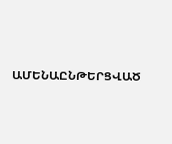ԱՄԵՆԱԸՆԹԵՐՑՎԱԾ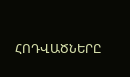ՀՈԴՎԱԾՆԵՐԸ